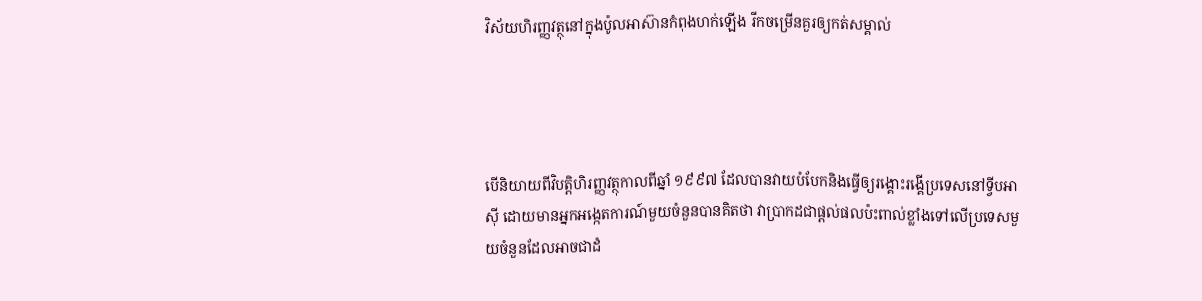វិស័យហិរញ្ញវត្ថុនៅក្នុងប៉ូលអាស៊ានកំពុងហក់ឡើង រីកចម្រើនគួរឲ្យកត់សម្គាល់




បើនិយាយពីវិបត្តិហិរញ្ញវត្ថុកាលពីឆ្នាំ ១៩៩៧ ដែលបានវាយបំបែកនិងធ្វើឲ្យរង្គោះរង្គើប្រទេសនៅទ្វីបអាស៊ី ដោយមានអ្នកអង្កេតការណ៍មួយចំនួនបានគិតថា វាប្រាកដជាផ្តល់ផលប៉ះពាល់ខ្លាំងទៅលើប្រទេសមួយចំនួនដែលអាចជាដំ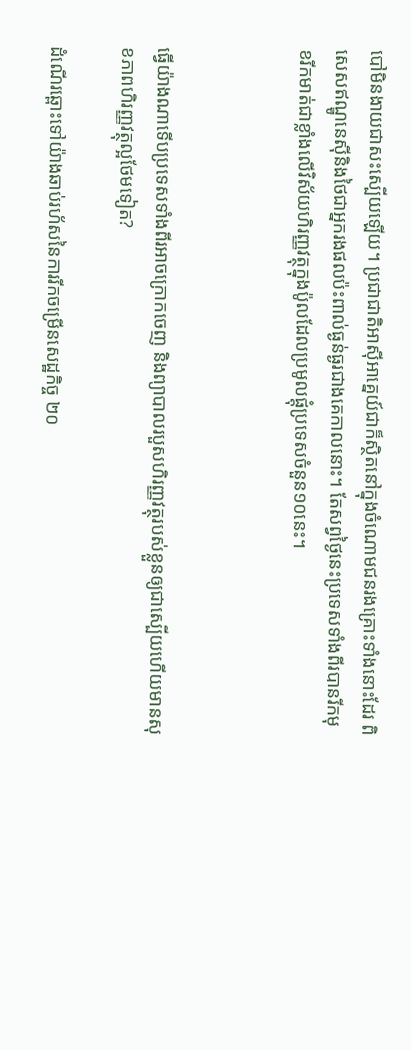បៅមិនងាយជាសះស្បើយឡើយ។ ប្រជាជាតិអាស៊ីអាគ្នេយ៍ជាក៏ស្ថិតនៅក្នុងចំណោមជនរងគ្រោះទាំងនោះដែរ ពិសេសឥណ្ឌូនេស៊ីនិងថៃជាអ្នករងផលប៉ះពាល់ធ្ងន់ធ្ងរជាងគេកាលនោះ។ តែសព្វថ្ងៃនេះប្រទេសទាំងពីរបានរីកមុខរីកមាត់ជាខ្លាំងលើវិស័យហិរញ្ញវត្ថុក្នុងប៉ូលដែលប្រមូលផ្ដុំប្រទេសចំនួន១០នេះ។



ធ្វើយ៉ាងណាទើបប្រទេសទាំងពីរអាចក្រោកចេញ និងព្យាបាលរបួសហិរញ្ញវត្ថុរបស់ខ្លួនឲ្យជាស្បើយហើយមានសុខភាពហិរញ្ញវត្ថុល្អថែមទៀត?

ដំណើរឆ្ពោះទៅយ៉ាងឆាប់រហ័សនៃការរីកចម្រើនសេដ្ឋកិច្ច ២០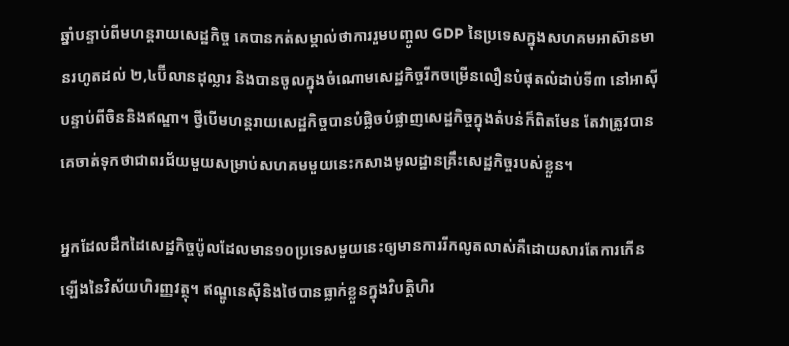ឆ្នាំបន្ទាប់ពីមហន្តរាយសេដ្ឋកិច្ច គេបានកត់សម្គាល់ថាការរួមបញ្ចូល GDP នៃប្រទេសក្នុងសហគមអាស៊ានមានរហូតដល់ ២,៤ប៊ីលានដុល្លារ និងបានចូលក្នុងចំណោមសេដ្ឋកិច្ចរីកចម្រើនលឿនបំផុតលំដាប់ទី៣ នៅអាស៊ីបន្ទាប់ពីចិននិងឥណ្ឌា។ ថ្វីបើមហន្តរាយសេដ្ឋកិច្ចបានបំផ្លិចបំផ្លាញសេដ្ឋកិច្ចក្នុងតំបន់ក៏ពិតមែន តែវាត្រូវបានគេចាត់ទុកថាជាពរជ័យមួយសម្រាប់សហគមមួយនេះកសាងមូលដ្ឋានគ្រឹះសេដ្ឋកិច្ចរបស់ខ្លួន។

អ្នកដែលដឹកដៃសេដ្ឋកិច្ចប៉ូលដែលមាន១០ប្រទេសមួយនេះឲ្យមានការរីកលូតលាស់គឺដោយសារតែការកើនឡើងនៃវិស័យហិរញ្ញវត្ថុ។ ឥណ្ឌូនេស៊ីនិងថៃបានធ្លាក់ខ្លួនក្នុងវិបត្តិហិរ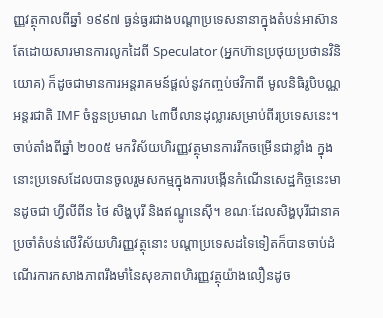ញ្ញវត្ថុកាលពីឆ្នាំ ១៩៩៧ ធ្ងន់ធ្ងរជាងបណ្តាប្រទេសនានាក្នុងតំបន់អាស៊ាន តែដោយសារមានការលូកដៃពី Speculator (អ្នកហ៊ានប្រថុយប្រថានវិនិយោគ) ក៏ដូចជាមានការអន្តរាគមន៍ផ្តល់នូវកញ្ចប់ថវិកាពី មូលនិធិរូបិបណ្ណអន្តរជាតិ IMF ចំនួនប្រមាណ ៤៣ប៊ីលានដុល្លារសម្រាប់ពីរប្រទេសនេះ។ ចាប់តាំងពីឆ្នាំ ២០០៥ មកវិស័យហិរញ្ញវត្ថុមានការរីកចម្រើនជាខ្លាំង ក្នុងនោះប្រទេសដែលបានចូលរួមសកម្មក្នុងការបង្កើនកំណើនសេដ្ឋកិច្ចនេះមានដូចជា ហ្វីលីពីន ថៃ សិង្ហបុរី និងឥណ្ឌូនេស៊ី។ ខណៈដែលសិង្ហបុរីជានាគប្រចាំតំបន់លើវិស័យហិរញ្ញវត្ថុនោះ បណ្តាប្រទេសដទៃទៀតក៏បានចាប់ដំណើរការកសាងភាពរឹងមាំនៃសុខភាពហិរញ្ញវត្ថុយ៉ាងលឿនដូច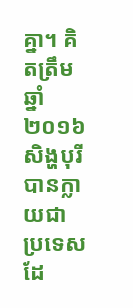គ្នា។ គិតត្រឹមឆ្នាំ ២០១៦ សិង្ហបុរីបានក្លាយជាប្រទេសដែ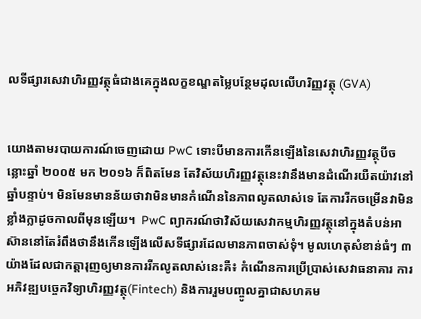លទីផ្សារសេវាហិរញ្ញវត្ថុធំជាងគេក្នុងលក្ខខណ្ឌតម្លៃបន្ថែមដុលលើហរិញ្ញវត្ថុ (GVA)


យោងតាមរបាយការណ៍ចេញដោយ PwC ទោះបីមានការកើនឡើងនៃសេវាហិរញ្ញវត្ថុបីចន្លោះឆ្នាំ ២០០៥ មក ២០១៦ ក៏ពិតមែន តែវិស័យហិរញ្ញវត្ថុនេះវានឹងមានដំណើរយឺតយ៉ាវនៅឆ្នាំបន្ទាប់។ មិនមែនមានន័យថាវាមិនមានកំណើននៃភាពលូតលាស់ទេ តែការរីកចម្រើនវាមិនខ្លាំងក្លាដូចកាលពីមុនឡើយ។  PwC ព្យាករណ៍ថាវិស័យសេវាកម្មហិរញ្ញវត្ថុនៅក្នុងតំបន់អាស៊ាននៅតែរំពឹងថានឹងកើនឡើងលើសទីផ្សារដែលមានភាពចាស់ទុំ។ មូលហេតុសំខាន់ធំៗ ៣ យ៉ាងដែលជាកត្តារុញឲ្យមានការរីកលូតលាស់នេះគឺ៖ កំណើនការប្រើប្រាស់សេវាធនាគារ ការអភិវឌ្ឍបច្ចេកវិទ្យាហិរញ្ញវត្ថុ(Fintech) និងការរួមបញ្ចូលគ្នាជាសហគម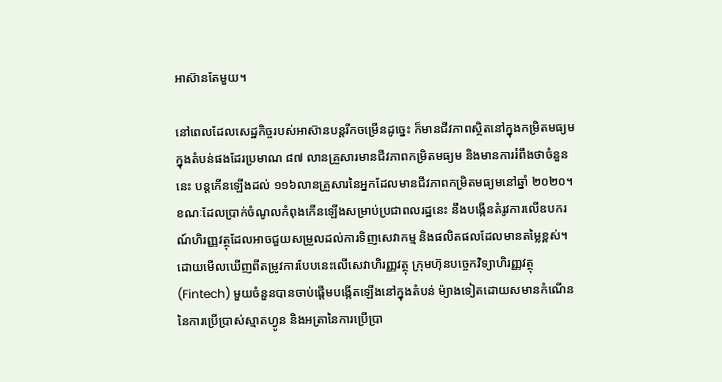អាស៊ានតែមួយ។

នៅពេលដែលសេដ្ឋកិច្ចរបស់អាស៊ានបន្តរីកចម្រើនដូច្នេះ ក៏មានជីវភាពស្ថិតនៅក្នុងកម្រិតមធ្យមក្នុងតំបន់ផងដែរប្រមាណ ៨៧ លានគ្រួសារមានជីវភាពកម្រិតមធ្យម និងមានការរំពឹងថាចំនួននេះ បន្តកើនឡើងដល់ ១១៦លានគ្រួសារនៃអ្នកដែលមានជីវភាពកម្រិតមធ្យមនៅឆ្នាំ ២០២០។ ខណៈដែលប្រាក់ចំណូលកំពុងកើនឡើងសម្រាប់ប្រជាពលរដ្ឋនេះ នឹងបង្កើនតំរូវការលើឧបករណ៍ហិរញ្ញវត្ថុដែលអាចជួយសម្រួលដល់ការទិញសេវាកម្ម និងផលិតផលដែលមានតម្លៃខ្ពស់។ ដោយមើលឃើញពីតម្រូវការបែបនេះលើសេវាហិរញ្ញវត្ថុ ក្រុមហ៊ុនបច្ចេកវិទ្យាហិរញ្ញវត្ថុ (Fintech) មួយចំនួនបានចាប់ផ្តើមបង្កើតឡើងនៅក្នុងតំបន់ ម៉្យាងទៀតដោយសមានកំណើននៃការប្រើប្រាស់ស្មាតហ្វូន និងអត្រានៃការប្រើប្រា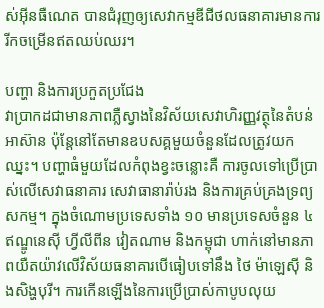ស់អ៊ីនធឺណេត បានជំរុញឲ្យសេវាកម្មឌីជីថលធនាគារមានការរីកចម្រើនឥតឈប់ឈរ។

បញ្ហា និងការប្រកួតប្រជែង
វាប្រាកដជាមានភាពភ្លឺស្វាងនៃវិស័យសេវាហិរញ្ញវត្ថុនៃតំបន់អាស៊ាន ប៉ុន្តែនៅតែមានឧបសគ្គមួយចំនួនដែលត្រូវយកឈ្នះ។ បញ្ហាធំមួយដែលកំពុងខ្វះចន្លោះគឺ ការចូលទៅប្រើប្រាស់លើសេវាធនាគារ សេវាធានារ៉ាប់រង និងការគ្រប់គ្រងទ្រព្យសកម្ម។ ក្នុងចំណោមប្រទេសទាំង ១០ មានប្រទេសចំនួន ៤ ឥណ្ឌូនេស៊ី ហ្វីលីពីន វៀតណាម និងកម្ពុជា ហាក់នៅមានភាពយឺតយ៉ាវលើវិស័យធនាគារបើធៀបទៅនឹង ថៃ ម៉ាឡេស៊ី និងសិង្ហបុរី។ ការកើនឡើងនៃការប្រើប្រាស់កាបូបលុយ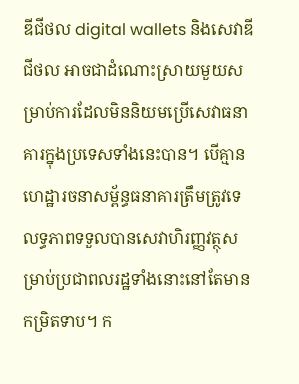ឌីជីថល digital wallets និងសេវាឌីជីថល អាចជាដំណោះស្រាយមួយសម្រាប់ការដែលមិននិយមប្រើសេវាធនាគារក្នុងប្រទេសទាំងនេះបាន។ បើគ្មានហេដ្ឋារចនាសម្ព័ន្ធធនាគារត្រឹមត្រូវទេ លទ្ធភាពទទួលបានសេវាហិរញ្ញវត្ថុសម្រាប់ប្រជាពលរដ្ឋទាំងនោះនៅតែមានកម្រិតទាប។ ក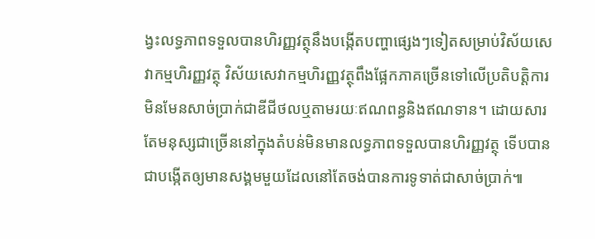ង្វះលទ្ធភាពទទួលបានហិរញ្ញវត្ថុនឹងបង្កើតបញ្ហាផ្សេងៗទៀតសម្រាប់វិស័យសេវាកម្មហិរញ្ញវត្ថុ វិស័យសេវាកម្មហិរញ្ញវត្ថុពឹងផ្អែកភាគច្រើនទៅលើប្រតិបត្តិការមិនមែនសាច់ប្រាក់ជាឌីជីថលឬតាមរយៈឥណពន្ធនិងឥណទាន។ ដោយសារតែមនុស្សជាច្រើននៅក្នុងតំបន់មិនមានលទ្ធភាពទទួលបានហិរញ្ញវត្ថុ ទើបបានជាបង្កើតឲ្យមានសង្គមមួយដែលនៅតែចង់បានការទូទាត់ជាសាច់ប្រាក់៕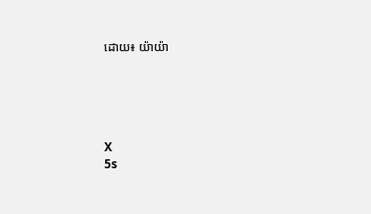ដោយ៖ យ៉ាយ៉ា





X
5s